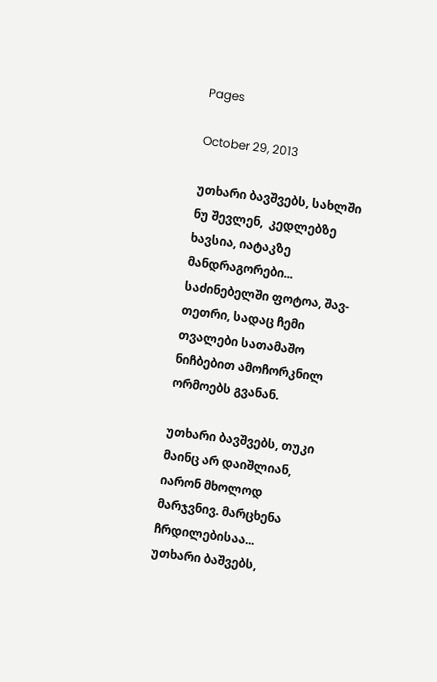Pages

October 29, 2013

უთხარი ბავშვებს, სახლში ნუ შევლენ,  კედლებზე ხავსია, იატაკზე მანდრაგორები...
საძინებელში ფოტოა, შავ-თეთრი, სადაც ჩემი თვალები სათამაშო ნიჩბებით ამოჩორკნილ ორმოებს გვანან.

უთხარი ბავშვებს, თუკი მაინც არ დაიშლიან, იარონ მხოლოდ მარჯვნივ. მარცხენა ჩრდილებისაა...
უთხარი ბაშვებს,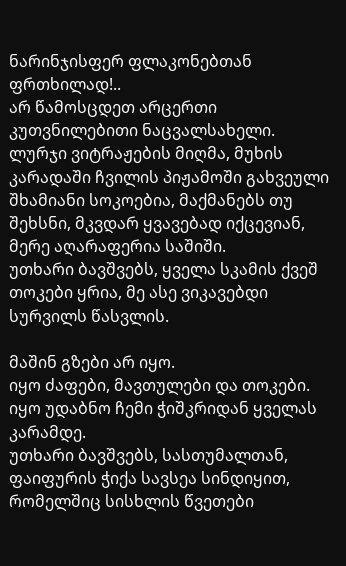ნარინჯისფერ ფლაკონებთან ფრთხილად!..
არ წამოსცდეთ არცერთი კუთვნილებითი ნაცვალსახელი.
ლურჯი ვიტრაჟების მიღმა, მუხის კარადაში ჩვილის პიჟამოში გახვეული შხამიანი სოკოებია, მაქმანებს თუ შეხსნი, მკვდარ ყვავებად იქცევიან, მერე აღარაფერია საშიში.
უთხარი ბავშვებს, ყველა სკამის ქვეშ თოკები ყრია, მე ასე ვიკავებდი სურვილს წასვლის.

მაშინ გზები არ იყო.
იყო ძაფები, მავთულები და თოკები.
იყო უდაბნო ჩემი ჭიშკრიდან ყველას კარამდე.
უთხარი ბავშვებს, სასთუმალთან, ფაიფურის ჭიქა სავსეა სინდიყით, რომელშიც სისხლის წვეთები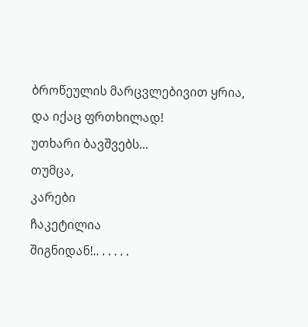ბროწეულის მარცვლებივით ყრია, და იქაც ფრთხილად!
უთხარი ბავშვებს...
თუმცა,
კარები
ჩაკეტილია
შიგნიდან!.. . . . . .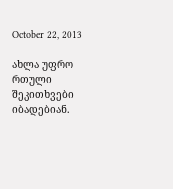October 22, 2013

ახლა უფრო რთული შეკითხვები იბადებიან.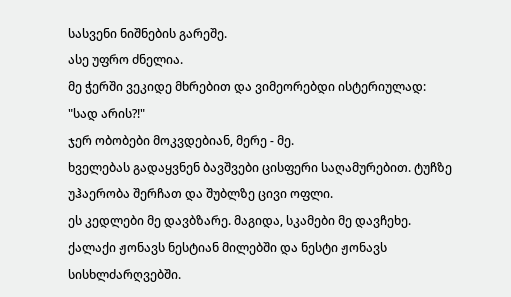სასვენი ნიშნების გარეშე.
ასე უფრო ძნელია.
მე ჭერში ვეკიდე მხრებით და ვიმეორებდი ისტერიულად:
"სად არის?!"
ჯერ ობობები მოკვდებიან, მერე - მე.
ხველებას გადაყვნენ ბავშვები ცისფერი საღამურებით. ტუჩზე უჰაერობა შერჩათ და შუბლზე ცივი ოფლი.
ეს კედლები მე დავბზარე. მაგიდა, სკამები მე დავჩეხე.
ქალაქი ჟონავს ნესტიან მილებში და ნესტი ჟონავს სისხლძარღვებში.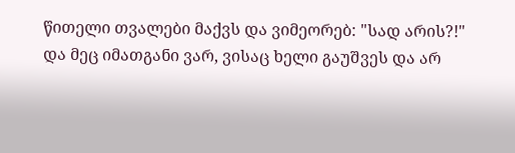წითელი თვალები მაქვს და ვიმეორებ: "სად არის?!"
და მეც იმათგანი ვარ, ვისაც ხელი გაუშვეს და არ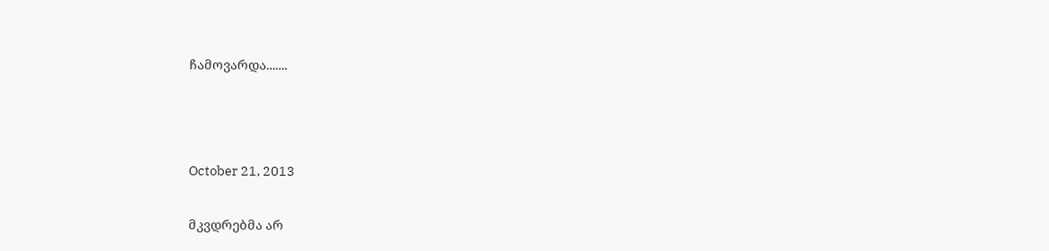ჩამოვარდა.......



October 21, 2013

მკვდრებმა არ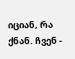იციან, რა ქნან. ჩვენ -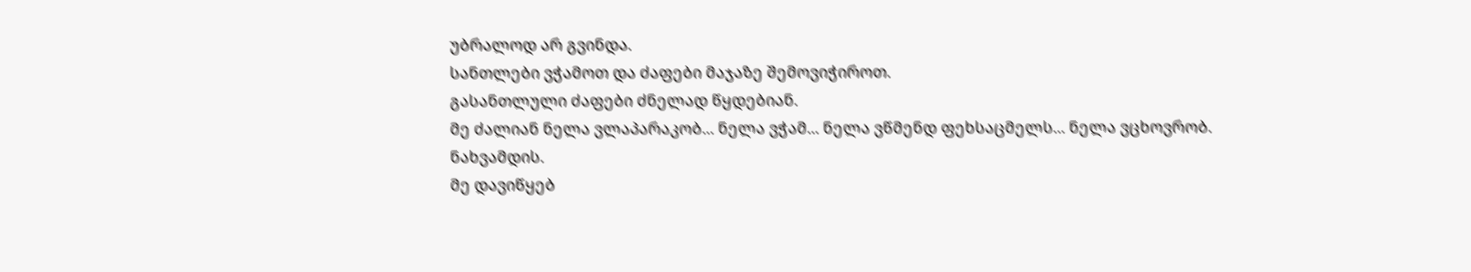უბრალოდ არ გვინდა.
სანთლები ვჭამოთ და ძაფები მაჯაზე შემოვიჭიროთ.
გასანთლული ძაფები ძნელად წყდებიან.
მე ძალიან ნელა ვლაპარაკობ... ნელა ვჭამ... ნელა ვწმენდ ფეხსაცმელს... ნელა ვცხოვრობ.
ნახვამდის.
მე დავიწყებ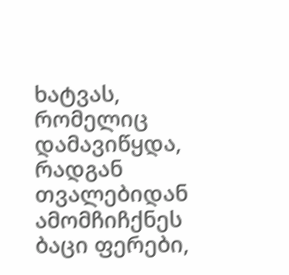ხატვას, რომელიც დამავიწყდა, რადგან თვალებიდან ამომჩიჩქნეს ბაცი ფერები,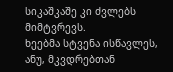სიკაშკაშე კი ძვლებს მიმტვრევს.
ხეებმა სტვენა ისწავლეს, ანუ, მკვდრებთან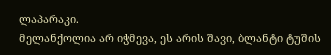ლაპარაკი.
მელანქოლია არ იჭმევა, ეს არის შავი, ბლანტი ტუშის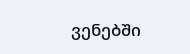ვენებში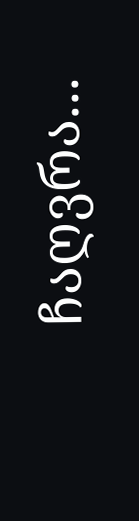ჩაღვრა...